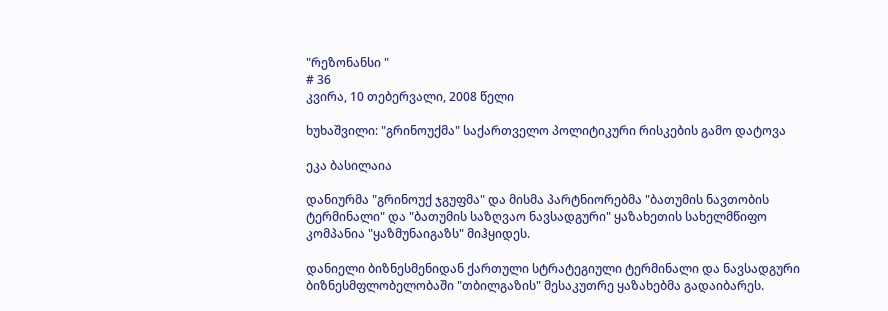"რეზონანსი "
# 36
კვირა, 10 თებერვალი, 2008 წელი

ხუხაშვილი: "გრინოუქმა" საქართველო პოლიტიკური რისკების გამო დატოვა

ეკა ბასილაია

დანიურმა "გრინოუქ ჯგუფმა" და მისმა პარტნიორებმა "ბათუმის ნავთობის ტერმინალი" და "ბათუმის საზღვაო ნავსადგური" ყაზახეთის სახელმწიფო კომპანია "ყაზმუნაიგაზს" მიჰყიდეს.

დანიელი ბიზნესმენიდან ქართული სტრატეგიული ტერმინალი და ნავსადგური ბიზნესმფლობელობაში "თბილგაზის" მესაკუთრე ყაზახებმა გადაიბარეს.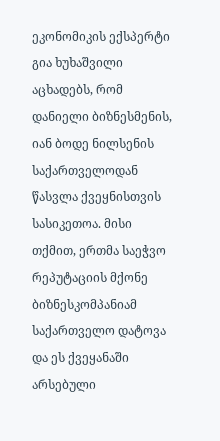ეკონომიკის ექსპერტი გია ხუხაშვილი აცხადებს, რომ დანიელი ბიზნესმენის, იან ბოდე ნილსენის საქართველოდან წასვლა ქვეყნისთვის სასიკეთოა. მისი თქმით, ერთმა საეჭვო რეპუტაციის მქონე ბიზნესკომპანიამ საქართველო დატოვა და ეს ქვეყანაში არსებული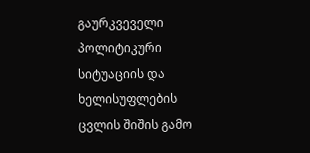გაურკვეველი პოლიტიკური სიტუაციის და ხელისუფლების ცვლის შიშის გამო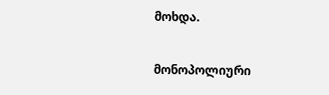მოხდა.

მონოპოლიური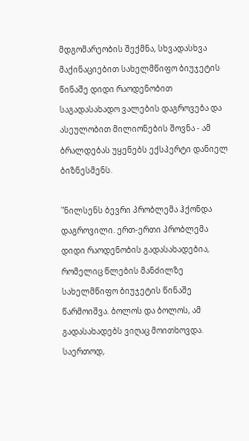მდგომარეობის შექმნა, სხვადასხვა მაქინაციებით სახელმწიფო ბიუჯეტის წინაშე დიდი რაოდენობით საგადასახადო ვალების დაგროვება და ასეულობით მილიონების შოვნა - ამ ბრალდებას უყენებს ექსპერტი დანიელ ბიზნესმენს.

"ნილსენს ბევრი პრობლემა ჰქონდა დაგროვილი. ერთ-ერთი პრობლემა დიდი რაოდენობის გადასახადებია, რომელიც წლების მანძილზე სახელმწიფო ბიუჯეტის წინაშე წარმოიშვა. ბოლოს და ბოლოს, ამ გადასახადებს ვიღაც მოითხოვდა. საერთოდ,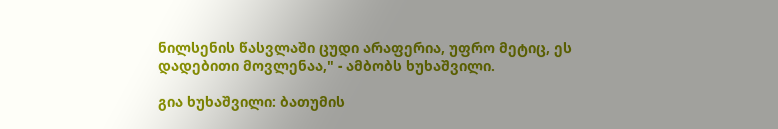ნილსენის წასვლაში ცუდი არაფერია, უფრო მეტიც, ეს დადებითი მოვლენაა," - ამბობს ხუხაშვილი.

გია ხუხაშვილი: ბათუმის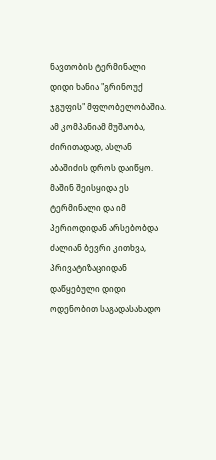ნავთობის ტერმინალი დიდი ხანია "გრინოუქ ჯგუფის" მფლობელობაშია. ამ კომპანიამ მუშაობა, ძირითადად, ასლან აბაშიძის დროს დაიწყო. მაშინ შეისყიდა ეს ტერმინალი და იმ პერიოდიდან არსებობდა ძალიან ბევრი კითხვა, პრივატიზაციიდან დაწყებული დიდი ოდენობით საგადასახადო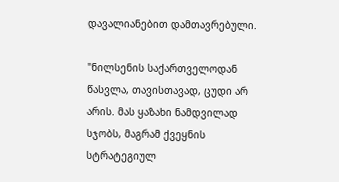დავალიანებით დამთავრებული.

"ნილსენის საქართველოდან წასვლა, თავისთავად, ცუდი არ არის. მას ყაზახი ნამდვილად სჯობს, მაგრამ ქვეყნის სტრატეგიულ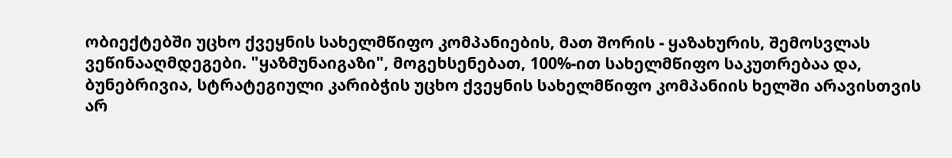ობიექტებში უცხო ქვეყნის სახელმწიფო კომპანიების, მათ შორის - ყაზახურის, შემოსვლას ვეწინააღმდეგები. "ყაზმუნაიგაზი", მოგეხსენებათ, 100%-ით სახელმწიფო საკუთრებაა და, ბუნებრივია, სტრატეგიული კარიბჭის უცხო ქვეყნის სახელმწიფო კომპანიის ხელში არავისთვის არ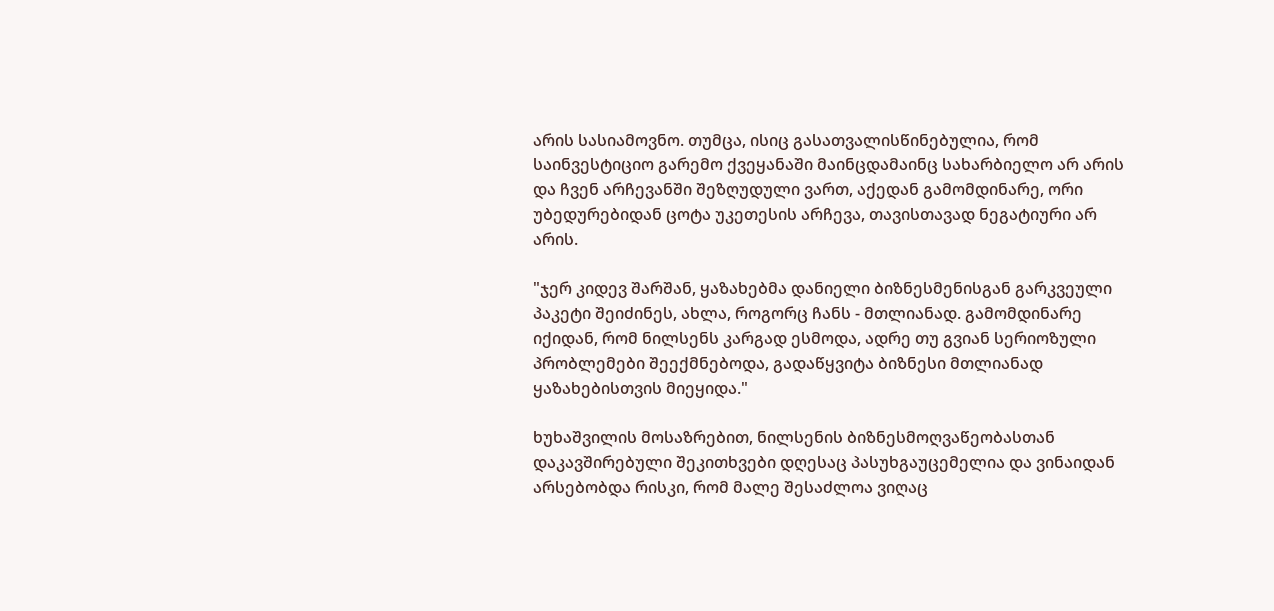არის სასიამოვნო. თუმცა, ისიც გასათვალისწინებულია, რომ საინვესტიციო გარემო ქვეყანაში მაინცდამაინც სახარბიელო არ არის და ჩვენ არჩევანში შეზღუდული ვართ, აქედან გამომდინარე, ორი უბედურებიდან ცოტა უკეთესის არჩევა, თავისთავად ნეგატიური არ არის.

"ჯერ კიდევ შარშან, ყაზახებმა დანიელი ბიზნესმენისგან გარკვეული პაკეტი შეიძინეს, ახლა, როგორც ჩანს - მთლიანად. გამომდინარე იქიდან, რომ ნილსენს კარგად ესმოდა, ადრე თუ გვიან სერიოზული პრობლემები შეექმნებოდა, გადაწყვიტა ბიზნესი მთლიანად ყაზახებისთვის მიეყიდა."

ხუხაშვილის მოსაზრებით, ნილსენის ბიზნესმოღვაწეობასთან დაკავშირებული შეკითხვები დღესაც პასუხგაუცემელია და ვინაიდან არსებობდა რისკი, რომ მალე შესაძლოა ვიღაც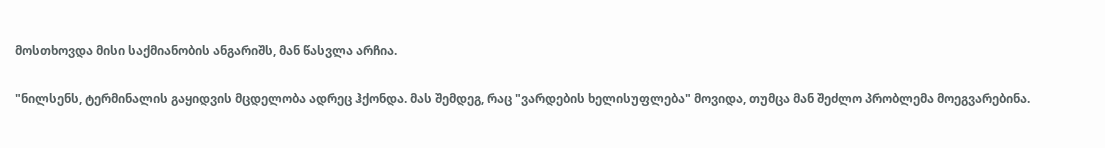მოსთხოვდა მისი საქმიანობის ანგარიშს, მან წასვლა არჩია.

"ნილსენს, ტერმინალის გაყიდვის მცდელობა ადრეც ჰქონდა. მას შემდეგ, რაც "ვარდების ხელისუფლება" მოვიდა, თუმცა მან შეძლო პრობლემა მოეგვარებინა.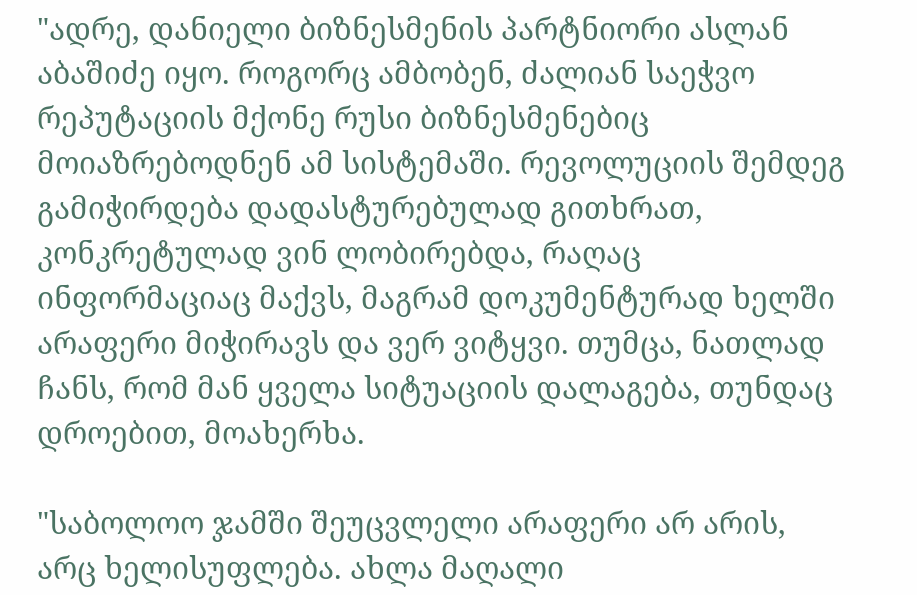"ადრე, დანიელი ბიზნესმენის პარტნიორი ასლან აბაშიძე იყო. როგორც ამბობენ, ძალიან საეჭვო რეპუტაციის მქონე რუსი ბიზნესმენებიც მოიაზრებოდნენ ამ სისტემაში. რევოლუციის შემდეგ გამიჭირდება დადასტურებულად გითხრათ, კონკრეტულად ვინ ლობირებდა, რაღაც ინფორმაციაც მაქვს, მაგრამ დოკუმენტურად ხელში არაფერი მიჭირავს და ვერ ვიტყვი. თუმცა, ნათლად ჩანს, რომ მან ყველა სიტუაციის დალაგება, თუნდაც დროებით, მოახერხა.

"საბოლოო ჯამში შეუცვლელი არაფერი არ არის, არც ხელისუფლება. ახლა მაღალი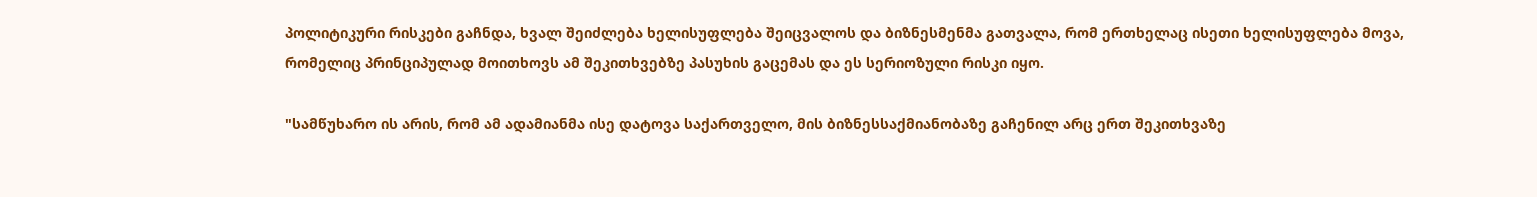პოლიტიკური რისკები გაჩნდა, ხვალ შეიძლება ხელისუფლება შეიცვალოს და ბიზნესმენმა გათვალა, რომ ერთხელაც ისეთი ხელისუფლება მოვა, რომელიც პრინციპულად მოითხოვს ამ შეკითხვებზე პასუხის გაცემას და ეს სერიოზული რისკი იყო.

"სამწუხარო ის არის, რომ ამ ადამიანმა ისე დატოვა საქართველო, მის ბიზნესსაქმიანობაზე გაჩენილ არც ერთ შეკითხვაზე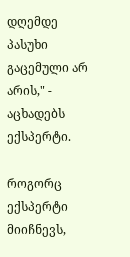დღემდე პასუხი გაცემული არ არის," - აცხადებს ექსპერტი.

როგორც ექსპერტი მიიჩნევს,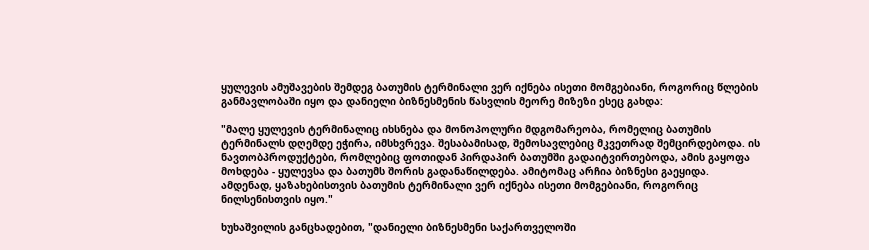ყულევის ამუშავების შემდეგ ბათუმის ტერმინალი ვერ იქნება ისეთი მომგებიანი, როგორიც წლების განმავლობაში იყო და დანიელი ბიზნესმენის წასვლის მეორე მიზეზი ესეც გახდა:

"მალე ყულევის ტერმინალიც იხსნება და მონოპოლური მდგომარეობა, რომელიც ბათუმის ტერმინალს დღემდე ეჭირა, იმსხვრევა. შესაბამისად, შემოსავლებიც მკვეთრად შემცირდებოდა. ის ნავთობპროდუქტები, რომლებიც ფოთიდან პირდაპირ ბათუმში გადაიტვირთებოდა, ამის გაყოფა მოხდება - ყულევსა და ბათუმს შორის გადანაწილდება. ამიტომაც არჩია ბიზნესი გაეყიდა. ამდენად, ყაზახებისთვის ბათუმის ტერმინალი ვერ იქნება ისეთი მომგებიანი, როგორიც ნილსენისთვის იყო."

ხუხაშვილის განცხადებით, "დანიელი ბიზნესმენი საქართველოში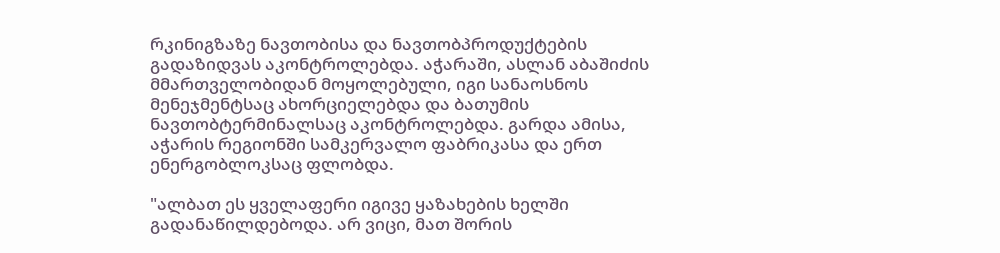რკინიგზაზე ნავთობისა და ნავთობპროდუქტების გადაზიდვას აკონტროლებდა. აჭარაში, ასლან აბაშიძის მმართველობიდან მოყოლებული, იგი სანაოსნოს მენეჯმენტსაც ახორციელებდა და ბათუმის ნავთობტერმინალსაც აკონტროლებდა. გარდა ამისა, აჭარის რეგიონში სამკერვალო ფაბრიკასა და ერთ ენერგობლოკსაც ფლობდა.

"ალბათ ეს ყველაფერი იგივე ყაზახების ხელში გადანაწილდებოდა. არ ვიცი, მათ შორის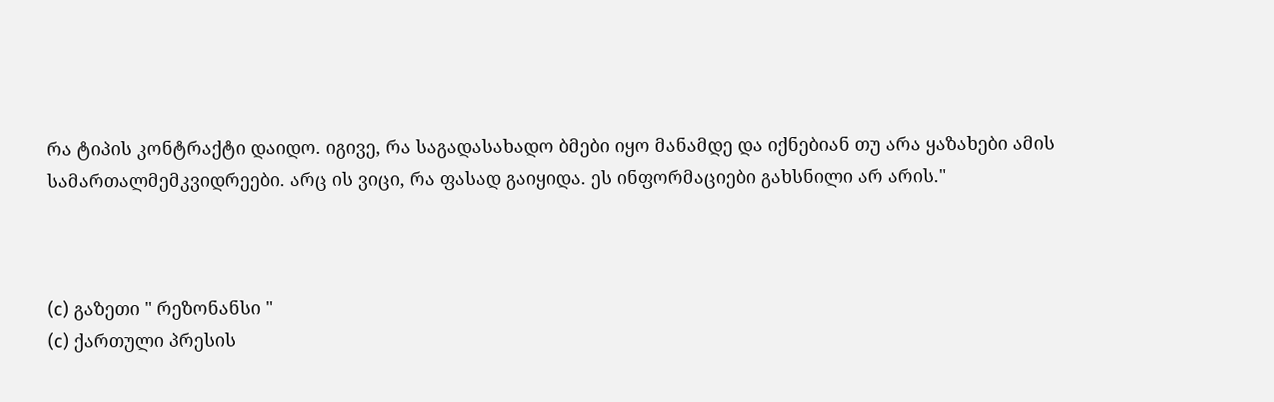რა ტიპის კონტრაქტი დაიდო. იგივე, რა საგადასახადო ბმები იყო მანამდე და იქნებიან თუ არა ყაზახები ამის სამართალმემკვიდრეები. არც ის ვიცი, რა ფასად გაიყიდა. ეს ინფორმაციები გახსნილი არ არის."



(c) გაზეთი " რეზონანსი "
(c) ქართული პრესის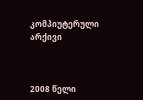კომპიუტერული არქივი



2008 წელი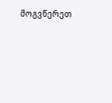მოგვწერეთ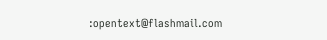:opentext@flashmail.com